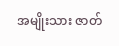အမျိုးသား ဇာတ်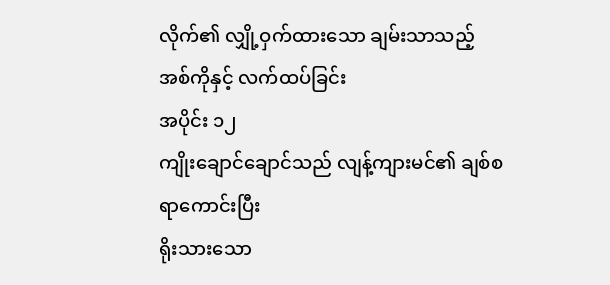လိုက်၏ လျှို့ဝှက်ထားသော ချမ်းသာသည့်
အစ်ကိုနှင့် လက်ထပ်ခြင်း
အပိုင်း ၁၂
ကျိုးချောင်ချောင်သည် လျန့်ကျားမင်၏ ချစ်စရာကောင်းပြီး
ရိုးသားသော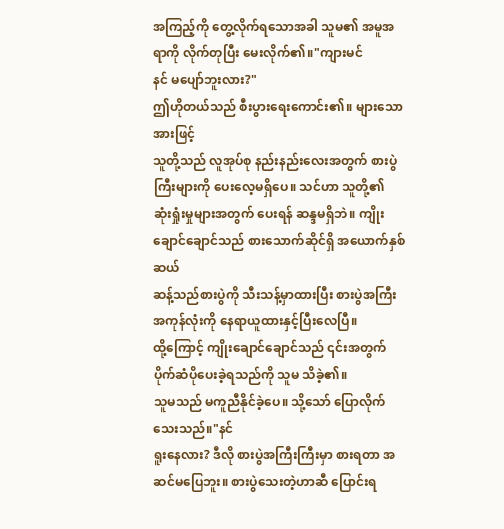အကြည့်ကို တွေ့လိုက်ရသောအခါ သူမ၏ အမူအရာကို လိုက်တုပြီး မေးလိုက်၏။"ကျားမင်
နင် မပျော်ဘူးလား?"
ဤဟိုတယ်သည် စီးပွားရေးကောင်း၏။ များသောအားဖြင့်
သူတို့သည် လူအုပ်စု နည်းနည်းလေးအတွက် စားပွဲကြီးများကို ပေးလေ့မရှိပေ။ သင်ဟာ သူတို့၏
ဆုံးရှုံးမှုများအတွက် ပေးရန် ဆန္ဒမရှိဘဲ။ ကျိုးချောင်ချောင်သည် စားသောက်ဆိုင်ရှိ အယောက်နှစ်ဆယ်
ဆန့်သည်စားပွဲကို သီးသန့်မှာထားပြီး စားပွဲအကြီးအကုန်လုံးကို နေရာယူထားနှင့်ပြီးလေပြီ။
ထို့ကြောင့် ကျိုးချောင်ချောင်သည် ၎င်းအတွက် ပိုက်ဆံပိုပေးခဲ့ရသည်ကို သူမ သိခဲ့၏။
သူမသည် မကူညီနိုင်ခဲ့ပေ။ သို့သော် ပြောလိုက်သေးသည်။"နင်
ရူးနေလား? ဒီလို စားပွဲအကြီးကြီးမှာ စားရတာ အဆင်မပြေဘူး။ စားပွဲသေးတဲ့ဟာဆီ ပြောင်းရ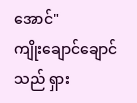အောင်"
ကျိုးချောင်ချောင်သည် ရှား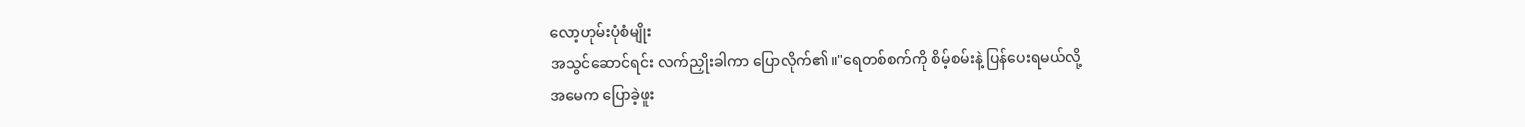လော့ဟုမ်းပုံစံမျိုး
အသွင်ဆောင်ရင်း လက်ညှိုးခါကာ ပြောလိုက်၏။"ရေတစ်စက်ကို စိမ့်စမ်းနဲ့ ပြန်ပေးရမယ်လို့
အမေက ပြောခဲ့ဖူး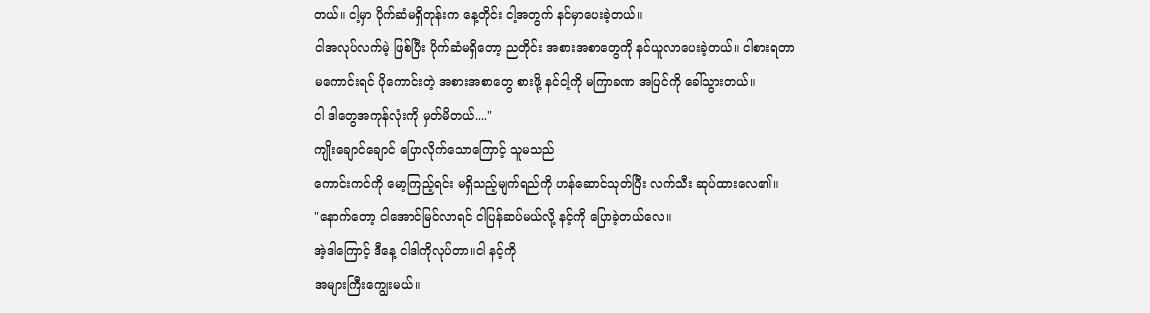တယ်။ ငါ့မှာ ပိုက်ဆံမရှိတုန်းက နေ့တိုင်း ငါ့အတွက် နင်မှာပေးခဲ့တယ်။
ငါအလုပ်လက်မဲ့ ဖြစ်ပြီး ပိုက်ဆံမရှိတော့ ညတိုင်း အစားအစာတွေကို နင်ယူလာပေးခဲ့တယ်။ ငါစားရတာ
မကောင်းရင် ပိုကောင်းတဲ့ အစားအစာတွေ စားဖို့ နင်ငါ့ကို မကြာခဏ အပြင်ကို ခေါ်သွားတယ်။
ငါ ဒါတွေအကုန်လုံးကို မှတ်မိတယ်...."
ကျိုးချောင်ချောင် ပြောလိုက်သောကြောင့် သူမသည်
ကောင်းကင်ကို မော့ကြည့်ရင်း မရှိသည့်မျက်ရည်ကို ဟန်ဆောင်သုတ်ပြီး လက်သီး ဆုပ်ထားလေ၏။
"နောက်တော့ ငါအောင်မြင်လာရင် ငါပြန်ဆပ်မယ်လို့ နင့်ကို ပြောခဲ့တယ်လေ။
အဲ့ဒါကြောင့် ဒီနေ့ ငါဒါကိုလုပ်တာ။ငါ နင့်ကို
အများကြီးကျွေးမယ်။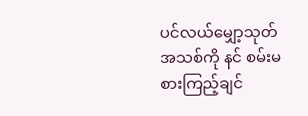ပင်လယ်မျှော့သုတ် အသစ်ကို နင် စမ်းမစားကြည့်ချင်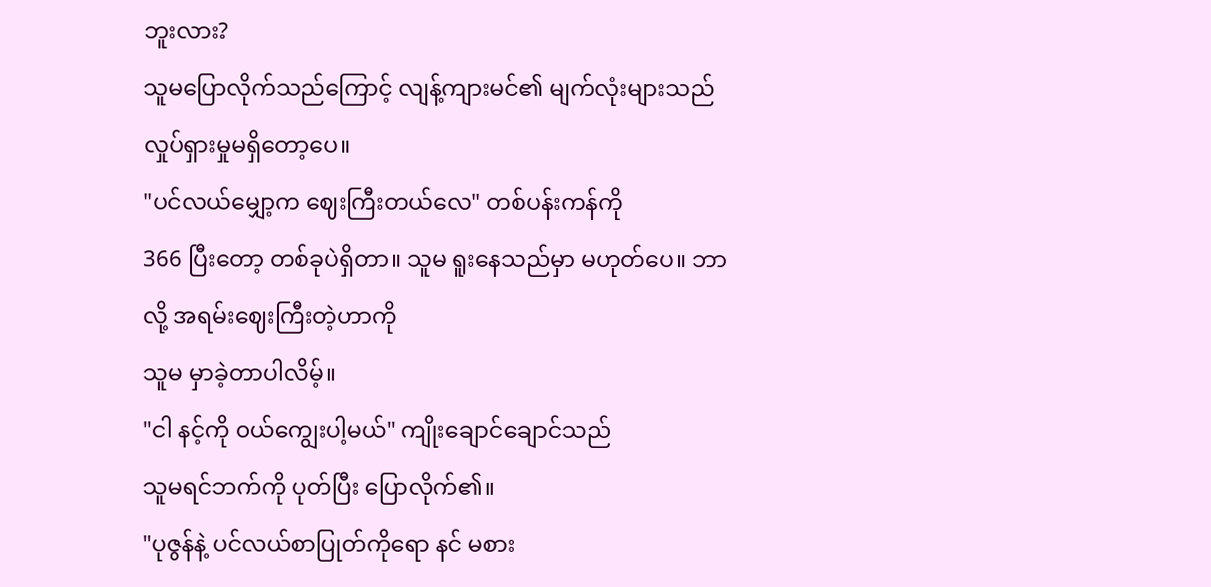ဘူးလား?
သူမပြောလိုက်သည်ကြောင့် လျန့်ကျားမင်၏ မျက်လုံးများသည်
လှုပ်ရှားမှုမရှိတော့ပေ။
"ပင်လယ်မျှော့က ဈေးကြီးတယ်လေ" တစ်ပန်းကန်ကို
366 ပြီးတော့ တစ်ခုပဲရှိတာ။ သူမ ရူးနေသည်မှာ မဟုတ်ပေ။ ဘာလို့ အရမ်းဈေးကြီးတဲ့ဟာကို
သူမ မှာခဲ့တာပါလိမ့်။
"ငါ နင့်ကို ၀ယ်ကျွေးပါ့မယ်" ကျိုးချောင်ချောင်သည်
သူမရင်ဘက်ကို ပုတ်ပြီး ပြောလိုက်၏။
"ပုဇွန်နဲ့ ပင်လယ်စာပြုတ်ကိုရော နင် မစား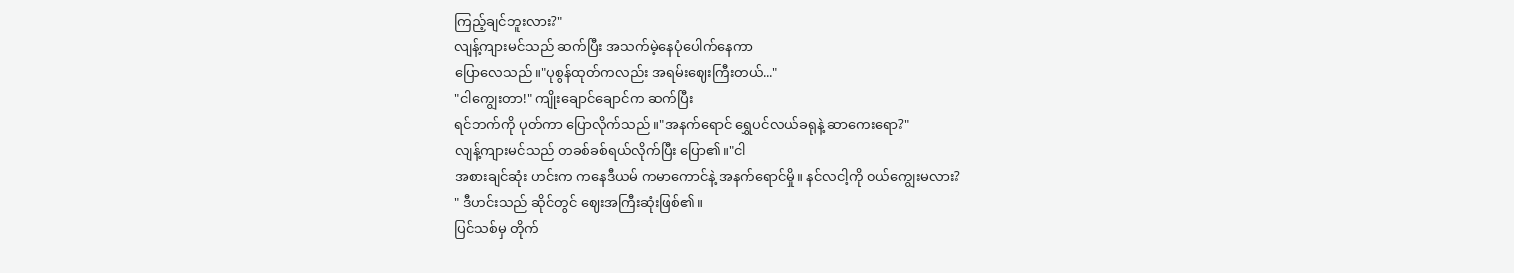ကြည့်ချင်ဘူးလား?"
လျန့်ကျားမင်သည် ဆက်ပြီး အသက်မဲ့နေပုံပေါက်နေကာ
ပြောလေသည်။"ပုစွန်ထုတ်ကလည်း အရမ်းဈေးကြီးတယ်..."
"ငါကျွေးတာ!" ကျိုးချောင်ချောင်က ဆက်ပြီး
ရင်ဘက်ကို ပုတ်ကာ ပြောလိုက်သည်။"အနက်ရောင် ရွှေပင်လယ်ခရုနဲ့ ဆာကေးရော?"
လျန့်ကျားမင်သည် တခစ်ခစ်ရယ်လိုက်ပြီး ပြော၏။"ငါ
အစားချင်ဆုံး ဟင်းက ကနေဒီယမ် ကမာကောင်နဲ့ အနက်ရောင်မှို။ နင်လငါ့ကို ၀ယ်ကျွေးမလား?
" ဒီဟင်းသည် ဆိုင်တွင် ဈေးအကြီးဆုံးဖြစ်၏။
ပြင်သစ်မှ တိုက်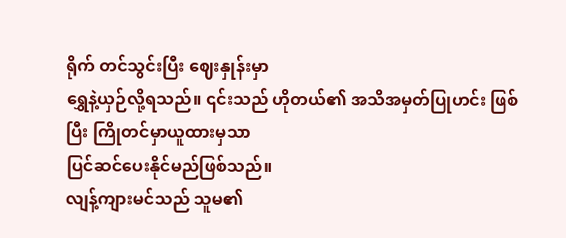ရိုက် တင်သွင်းပြီး ဈေးနှုန်းမှာ
ရွှေနဲ့ယှဉ်လို့ရသည်။ ၎င်းသည် ဟိုတယ်၏ အသိအမှတ်ပြုဟင်း ဖြစ်ပြီး ကြိုတင်မှာယူထားမှသာ
ပြင်ဆင်ပေးနိုင်မည်ဖြစ်သည်။
လျန့်ကျားမင်သည် သူမ၏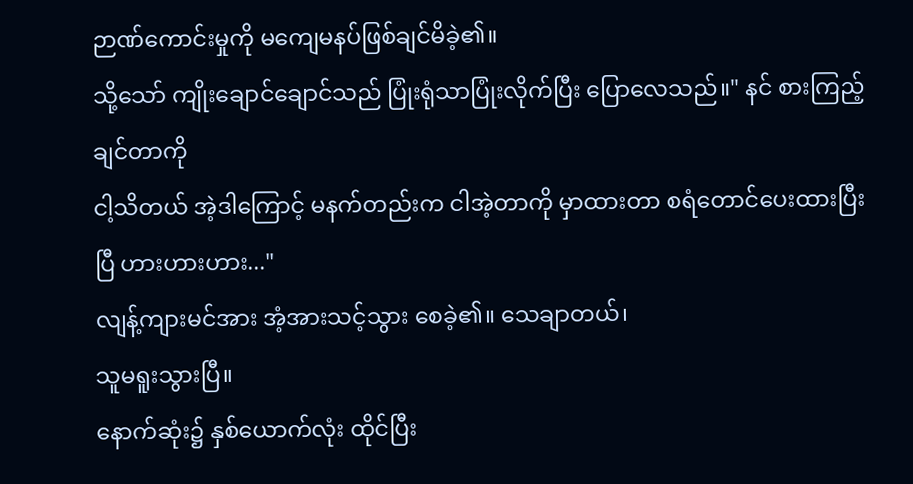ဉာဏ်ကောင်းမှုကို မကျေမနပ်ဖြစ်ချင်မိခဲ့၏။
သို့သော် ကျိုးချောင်ချောင်သည် ပြုံးရုံသာပြုံးလိုက်ပြီး ပြောလေသည်။" နင် စားကြည့်ချင်တာကို
ငါ့သိတယ် အဲ့ဒါကြောင့် မနက်တည်းက ငါအဲ့တာကို မှာထားတာ စရံတောင်ပေးထားပြီးပြီ ဟားဟားဟား..."
လျန့်ကျားမင်အား အံ့အားသင့်သွား စေခဲ့၏။ သေချာတယ်၊
သူမရူးသွားပြီ။
နောက်ဆုံး၌ နှစ်ယောက်လုံး ထိုင်ပြီး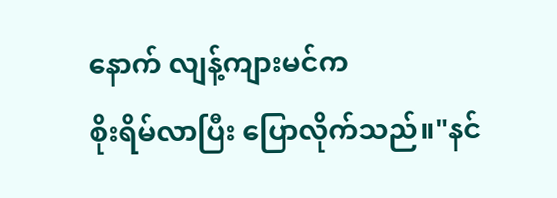နောက် လျန့်ကျားမင်က
စိုးရိမ်လာပြီး ပြောလိုက်သည်။"နင်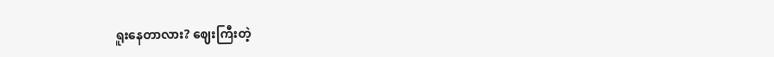ရူးနေတာလား? ဈေးကြီးတဲ့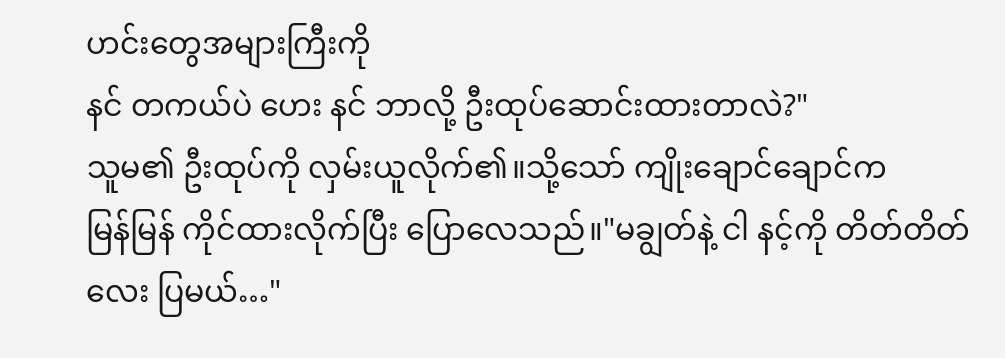ဟင်းတွေအများကြီးကို
နင် တကယ်ပဲ ဟေး နင် ဘာလို့ ဦးထုပ်ဆောင်းထားတာလဲ?"
သူမ၏ ဦးထုပ်ကို လှမ်းယူလိုက်၏။သို့သော် ကျိုးချောင်ချောင်က
မြန်မြန် ကိုင်ထားလိုက်ပြီး ပြောလေသည်။"မချွတ်နဲ့ ငါ နင့်ကို တိတ်တိတ်လေး ပြမယ်…"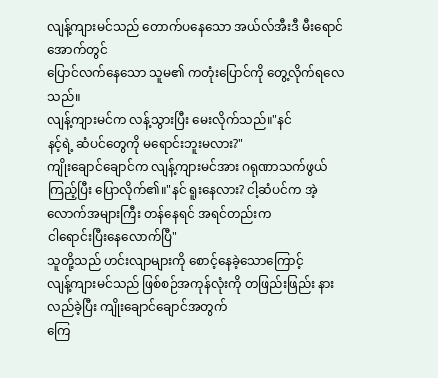လျန့်ကျားမင်သည် တောက်ပနေသော အယ်လ်အီးဒီ မီးရောင်အောက်တွင်
ပြောင်လက်နေသော သူမ၏ ကတုံးပြောင်ကို တွေ့လိုက်ရလေသည်။
လျန့်ကျားမင်က လန့်သွားပြီး မေးလိုက်သည်။"နင်
နင့်ရဲ့ ဆံပင်တွေကို မရောင်းဘူးမလား?"
ကျိုးချောင်ချောင်က လျန့်ကျားမင်အား ဂရုဏာသက်ဖွယ်
ကြည့်ပြီး ပြောလိုက်၏။"နင် ရူးနေလား? ငါ့ဆံပင်က အဲ့လောက်အများကြီး တန်နေရင် အရင်တည်းက
ငါရောင်းပြီးနေလောက်ပြီ"
သူတို့သည် ဟင်းလျာများကို စောင့်နေခဲ့သောကြောင့်
လျန့်ကျားမင်သည် ဖြစ်စဉ်အကုန်လုံးကို တဖြည်းဖြည်း နားလည်ခဲ့ပြီး ကျိုးချောင်ချောင်အတွက်
ကြေ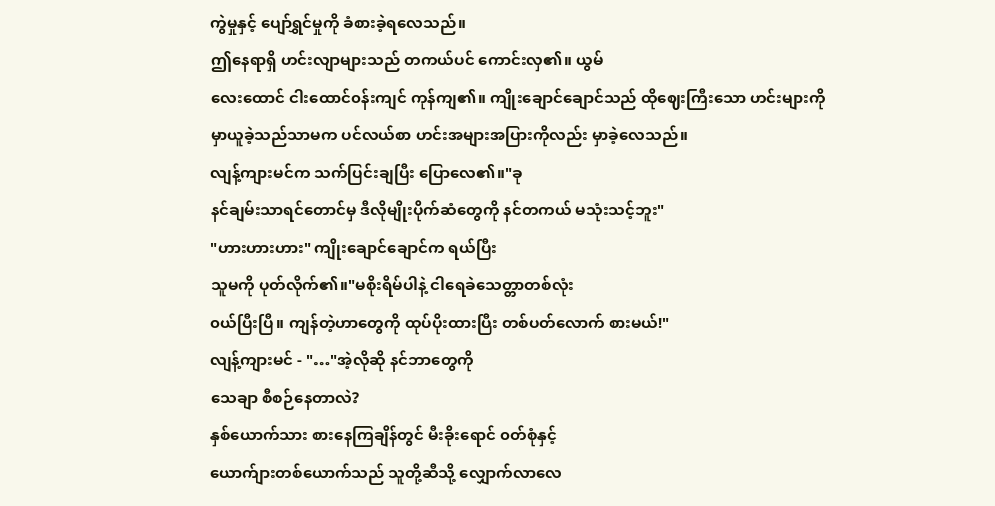ကွဲမှုနှင့် ပျော်ရွှင်မှုကို ခံစားခဲ့ရလေသည်။
ဤနေရာရှိ ဟင်းလျာများသည် တကယ်ပင် ကောင်းလှ၏။ ယွမ်
လေးထောင် ငါးထောင်၀န်းကျင် ကုန်ကျ၏။ ကျိုးချောင်ချောင်သည် ထိုဈေးကြီးသော ဟင်းများကို
မှာယူခဲ့သည်သာမက ပင်လယ်စာ ဟင်းအများအပြားကိုလည်း မှာခဲ့လေသည်။
လျန့်ကျားမင်က သက်ပြင်းချပြီး ပြောလေ၏။"ခု
နင်ချမ်းသာရင်တောင်မှ ဒီလိုမျိုးပိုက်ဆံတွေကို နင်တကယ် မသုံးသင့်ဘူး"
"ဟားဟားဟား" ကျိုးချောင်ချောင်က ရယ်ပြီး
သူမကို ပုတ်လိုက်၏။"မစိုးရိမ်ပါနဲ့ ငါရေခဲသေတ္တာတစ်လုံး
၀ယ်ပြီးပြီ။ ကျန်တဲ့ဟာတွေကို ထုပ်ပိုးထားပြီး တစ်ပတ်လောက် စားမယ်!"
လျန့်ကျားမင် - "…"အဲ့လိုဆို နင်ဘာတွေကို
သေချာ စီစဉ်နေတာလဲ?
နှစ်ယောက်သား စားနေကြချိန်တွင် မီးခိုးရောင် ၀တ်စုံနှင့်
ယောက်ျားတစ်ယောက်သည် သူတို့ဆီသို့ လျှောက်လာလေ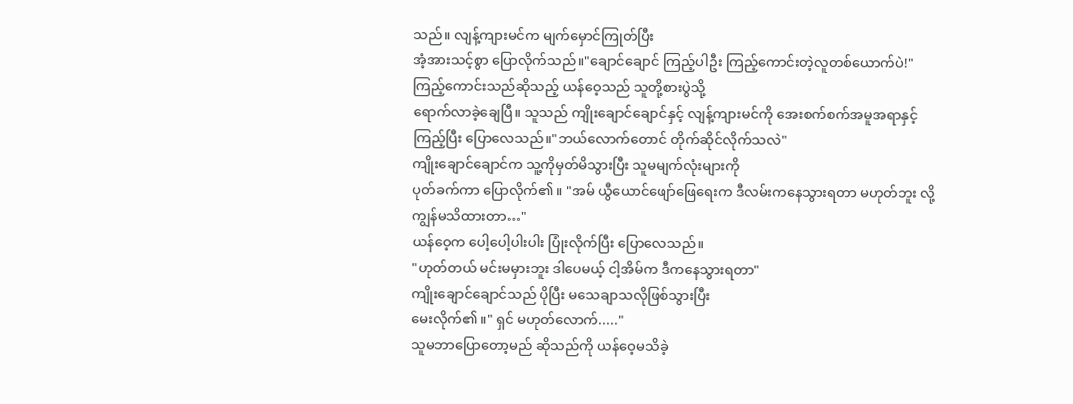သည်။ လျန့်ကျားမင်က မျက်မှောင်ကြုတ်ပြီး
အံ့အားသင့်စွာ ပြောလိုက်သည်။"ချောင်ချောင် ကြည့်ပါဦး ကြည့်ကောင်းတဲ့လူတစ်ယောက်ပဲ!"
ကြည့်ကောင်းသည်ဆိုသည့် ယန်ဝေ့သည် သူတို့စားပွဲသို့
ရောက်လာခဲ့ချေပြီ။ သူသည် ကျိုးချောင်ချောင်နှင့် လျန့်ကျားမင်ကို အေးစက်စက်အမူအရာနှင့်
ကြည့်ပြီး ပြောလေသည်။"ဘယ်လောက်တောင် တိုက်ဆိုင်လိုက်သလဲ"
ကျိုးချောင်ချောင်က သူ့ကိုမှတ်မိသွားပြီး သူမမျက်လုံးများကို
ပုတ်ခက်ကာ ပြောလိုက်၏။ "အမ် ယွီယောင်ဖျော်ဖြေရေးက ဒီလမ်းကနေသွားရတာ မဟုတ်ဘူး လို့
ကျွန်မသိထားတာ…"
ယန်ဝေ့က ပေါ့ပေါ့ပါးပါး ပြုံးလိုက်ပြီး ပြောလေသည်။
"ဟုတ်တယ် မင်းမမှားဘူး ဒါပေမယ့် ငါ့အိမ်က ဒီကနေသွားရတာ"
ကျိုးချောင်ချောင်သည် ပိုပြီး မသေချာသလိုဖြစ်သွားပြီး
မေးလိုက်၏။" ရှင် မဟုတ်လောက်....."
သူမဘာပြောတော့မည် ဆိုသည်ကို ယန်ဝေ့မသိခဲ့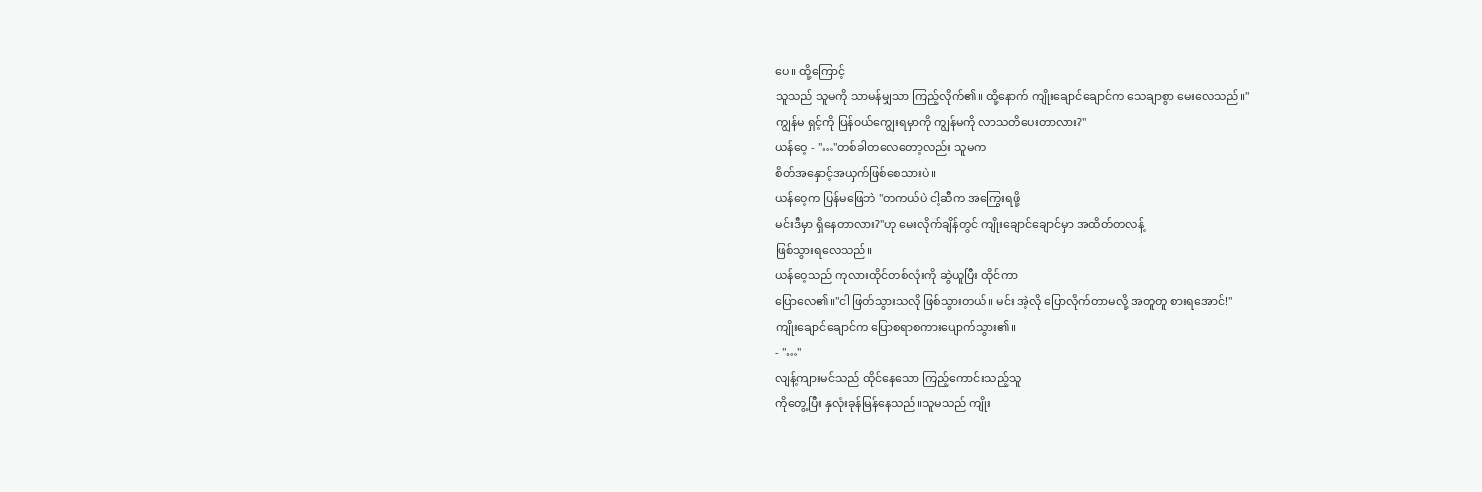ပေ။ ထို့ကြောင့်
သူသည် သူမကို သာမန်မျှသာ ကြည့်လိုက်၏။ ထို့နောက် ကျိုးချောင်ချောင်က သေချာစွာ မေးလေသည်။"
ကျွန်မ ရှင့်ကို ပြန်၀ယ်ကျွေးရမှာကို ကျွန်မကို လာသတိပေးတာလား?"
ယန်ဝေ့ - "…"တစ်ခါတလေတော့လည်း သူမက
စိတ်အနှောင့်အယှက်ဖြစ်စေသားပဲ။
ယန်ဝေ့က ပြန်မဖြေဘဲ "တကယ်ပဲ ငါ့ဆီက အကြွေးရဖို့
မင်းဒီမှာ ရှိနေတာလား?"ဟု မေးလိုက်ချိန်တွင် ကျိုးချောင်ချောင်မှာ အထိတ်တလန့်
ဖြစ်သွားရလေသည်။
ယန်ဝေ့သည် ကုလားထိုင်တစ်လုံးကို ဆွဲယူပြီး ထိုင်ကာ
ပြောလေ၏။"ငါ ဖြတ်သွားသလို ဖြစ်သွားတယ်။ မင်း အဲ့လို ပြောလိုက်တာမလို့ အတူတူ စားရအောင်!"
ကျိုးချောင်ချောင်က ပြောစရာစကားပျောက်သွား၏။
- "…"
လျန့်ကျားမင်သည် ထိုင်နေသော ကြည့်ကောင်းသည့်သူ
ကိုတွေ့ပြီး နှလုံးခုန်မြန်နေသည်။သူမသည် ကျိုး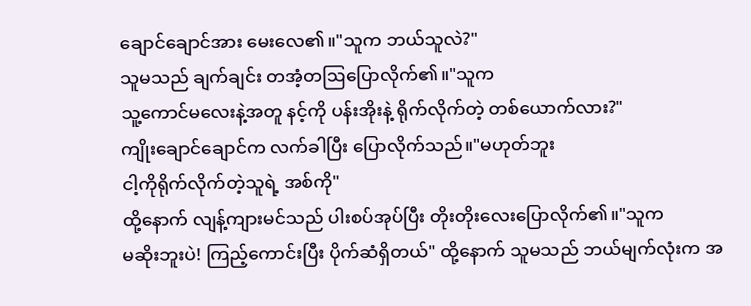ချောင်ချောင်အား မေးလေ၏။"သူက ဘယ်သူလဲ?"
သူမသည် ချက်ချင်း တအံ့တဩပြောလိုက်၏။"သူက
သူ့ကောင်မလေးနဲ့အတူ နင့်ကို ပန်းအိုးနဲ့ ရိုက်လိုက်တဲ့ တစ်ယောက်လား?"
ကျိုးချောင်ချောင်က လက်ခါပြီး ပြောလိုက်သည်။"မဟုတ်ဘူး
ငါ့ကိုရိုက်လိုက်တဲ့သူရဲ့ အစ်ကို"
ထို့နောက် လျန့်ကျားမင်သည် ပါးစပ်အုပ်ပြီး တိုးတိုးလေးပြောလိုက်၏။"သူက
မဆိုးဘူးပဲ! ကြည့်ကောင်းပြီး ပိုက်ဆံရှိတယ်" ထို့နောက် သူမသည် ဘယ်မျက်လုံးက အ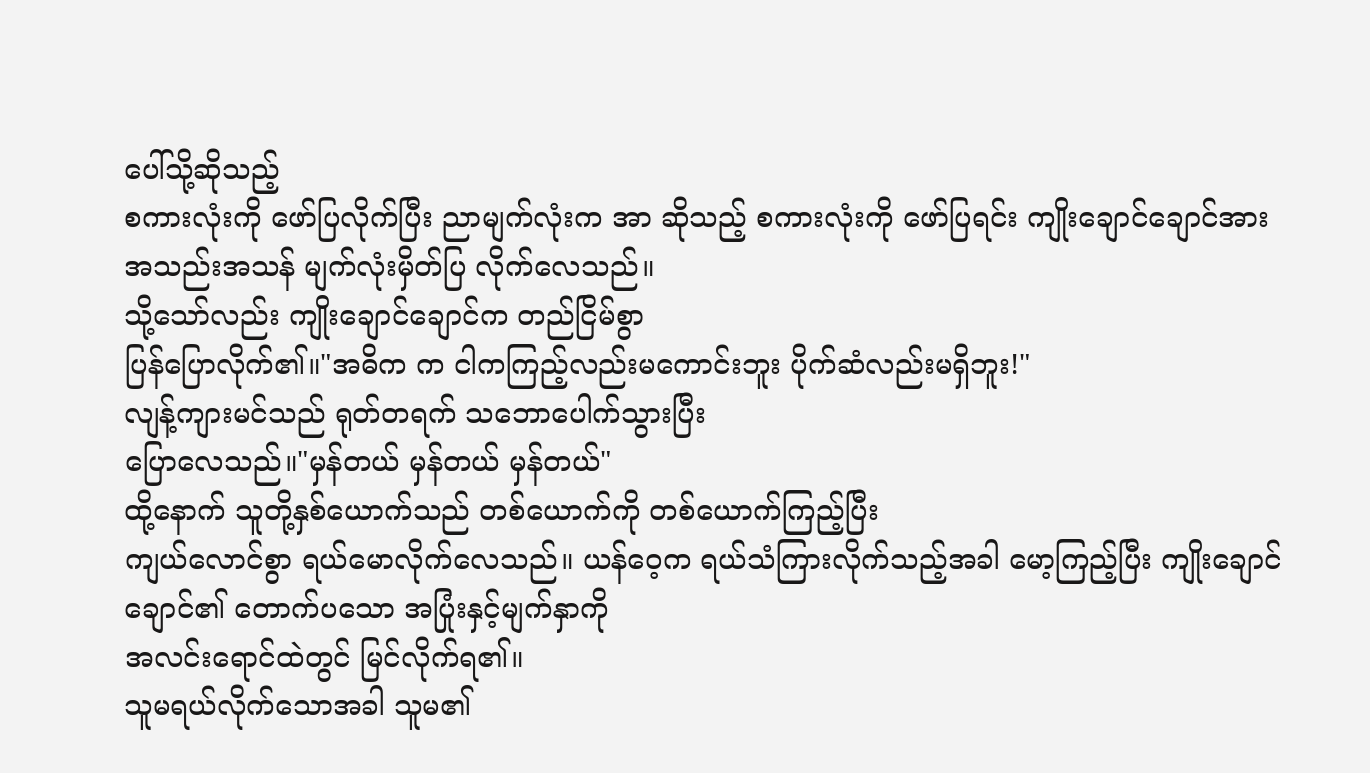ပေါ်သို့ဆိုသည့်
စကားလုံးကို ဖော်ပြလိုက်ပြီး ညာမျက်လုံးက အာ ဆိုသည့် စကားလုံးကို ဖော်ပြရင်း ကျိုးချောင်ချောင်အား
အသည်းအသန် မျက်လုံးမှိတ်ပြ လိုက်လေသည်။
သို့သော်လည်း ကျိုးချောင်ချောင်က တည်ငြိမ်စွာ
ပြန်ပြောလိုက်၏။"အဓိက က ငါကကြည့်လည်းမကောင်းဘူး ပိုက်ဆံလည်းမရှိဘူး!"
လျန့်ကျားမင်သည် ရုတ်တရက် သဘောပေါက်သွားပြီး
ပြောလေသည်။"မှန်တယ် မှန်တယ် မှန်တယ်"
ထို့နောက် သူတို့နှစ်ယောက်သည် တစ်ယောက်ကို တစ်ယောက်ကြည့်ပြီး
ကျယ်လောင်စွာ ရယ်မောလိုက်လေသည်။ ယန်ဝေ့က ရယ်သံကြားလိုက်သည့်အခါ မော့ကြည့်ပြီး ကျိုးချောင်ချောင်၏ တောက်ပသော အပြုံးနှင့်မျက်နှာကို
အလင်းရောင်ထဲတွင် မြင်လိုက်ရ၏။
သူမရယ်လိုက်သောအခါ သူမ၏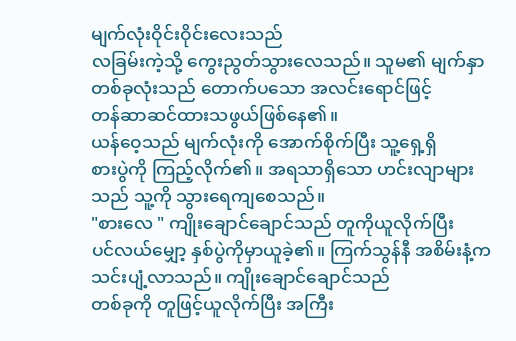မျက်လုံးဝိုင်းဝိုင်းလေးသည်
လခြမ်းကဲ့သို့ ကွေးညွတ်သွားလေသည်။ သူမ၏ မျက်နှာတစ်ခုလုံးသည် တောက်ပသော အလင်းရောင်ဖြင့်
တန်ဆာဆင်ထားသဖွယ်ဖြစ်နေ၏။
ယန်ဝေ့သည် မျက်လုံးကို အောက်စိုက်ပြီး သူ့ရှေ့ရှိ
စားပွဲကို ကြည့်လိုက်၏။ အရသာရှိသော ဟင်းလျာများသည် သူ့ကို သွားရေကျစေသည်။
"စားလေ " ကျိုးချောင်ချောင်သည် တူကိုယူလိုက်ပြီး
ပင်လယ်မျှော့ နှစ်ပွဲကိုမှာယူခဲ့၏။ ကြက်သွန်နီ အစိမ်းနံ့က သင်းပျံ့လာသည်။ ကျိုးချောင်ချောင်သည်
တစ်ခုကို တူဖြင့်ယူလိုက်ပြီး အကြီး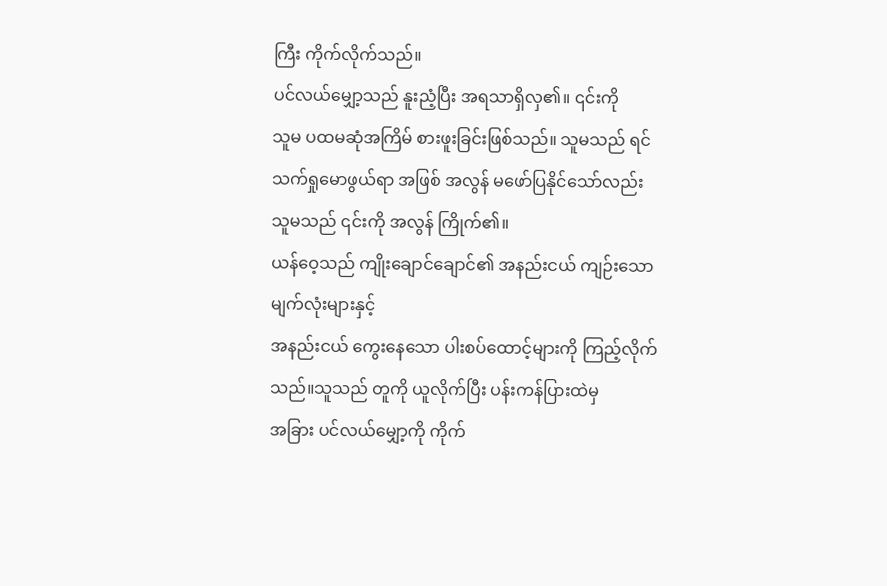ကြီး ကိုက်လိုက်သည်။
ပင်လယ်မျှော့သည် နူးညံ့ပြီး အရသာရှိလှ၏။ ၎င်းကို
သူမ ပထမဆုံအကြိမ် စားဖူးခြင်းဖြစ်သည်။ သူမသည် ရင်သက်ရှုမောဖွယ်ရာ အဖြစ် အလွန် မဖော်ပြနိုင်သော်လည်း
သူမသည် ၎င်းကို အလွန် ကြိုက်၏။
ယန်ဝေ့သည် ကျိုးချောင်ချောင်၏ အနည်းငယ် ကျဉ်းသောမျက်လုံးများနှင့်
အနည်းငယ် ကွေးနေသော ပါးစပ်ထောင့်များကို ကြည့်လိုက်သည်။သူသည် တူကို ယူလိုက်ပြီး ပန်းကန်ပြားထဲမှ
အခြား ပင်လယ်မျှော့ကို ကိုက်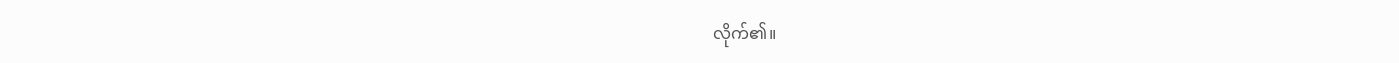လိုက်၏။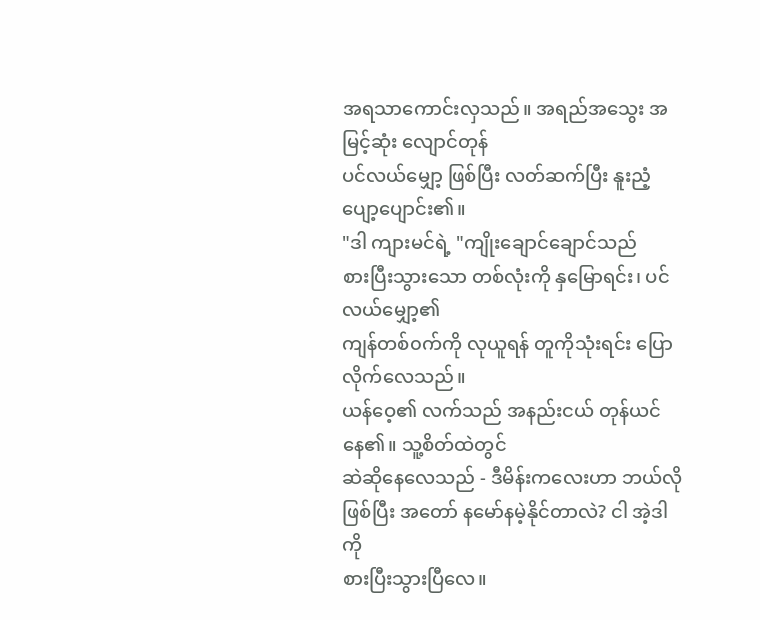အရသာကောင်းလှသည်။ အရည်အသွေး အမြင့်ဆုံး လျောင်တုန်
ပင်လယ်မျှော့ ဖြစ်ပြီး လတ်ဆက်ပြီး နူးညံ့ပျော့ပျောင်း၏။
"ဒါ ကျားမင်ရဲ့ "ကျိုးချောင်ချောင်သည်
စားပြီးသွားသော တစ်လုံးကို နှမြောရင်း၊ ပင်လယ်မျှော့၏
ကျန်တစ်၀က်ကို လုယူရန် တူကိုသုံးရင်း ပြောလိုက်လေသည်။
ယန်ဝေ့၏ လက်သည် အနည်းငယ် တုန်ယင်နေ၏။ သူ့စိတ်ထဲတွင်
ဆဲဆိုနေလေသည် - ဒီမိန်းကလေးဟာ ဘယ်လိုဖြစ်ပြီး အတော် နမော်နမဲ့နိုင်တာလဲ? ငါ အဲ့ဒါကို
စားပြီးသွားပြီလေ။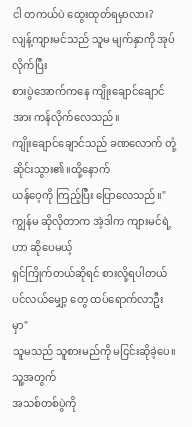ငါ တကယ်ပဲ ထွေးထုတ်ရမှာလား?
လျန့်ကျားမင်သည် သူမ မျက်နှာကို အုပ်လိုက်ပြီး
စားပွဲအောက်ကနေ ကျိုးချောင်ချောင်အား ကန်လိုက်လေသည်။
ကျိုးချောင်ချောင်သည် ခဏလောက် တုံ့ဆိုင်းသွား၏။ထို့နောက်
ယန်ဝေ့ကို ကြည့်ပြီး ပြောလေသည်။"ကျွန်မ ဆိုလိုတာက အဲ့ဒါက ကျားမင်ရဲ့ဟာ ဆိုပေမယ့်
ရှင်ကြိုက်တယ်ဆိုရင် စားလို့ရပါတယ် ပင်လယ်မျှော့ တွေ ထပ်ရောက်လာဦးမှာ"
သူမသည် သူစားမည်ကို မငြင်းဆိုခဲ့ပေ။ သူ့အတွက်
အသစ်တစ်ပွဲကို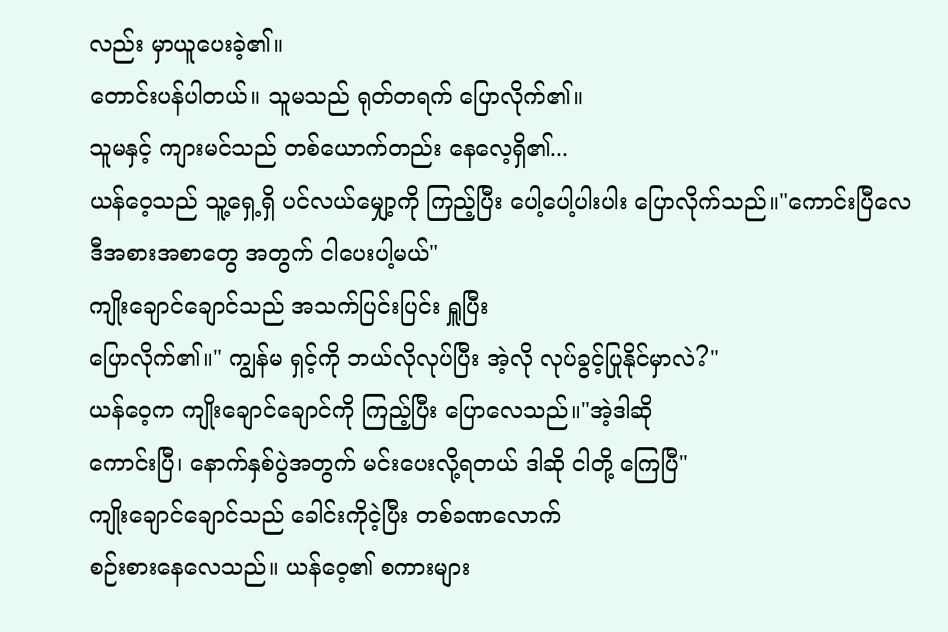လည်း မှာယူပေးခဲ့၏။
တောင်းပန်ပါတယ်။ သူမသည် ရုတ်တရက် ပြောလိုက်၏။
သူမနှင့် ကျားမင်သည် တစ်ယောက်တည်း နေလေ့ရှိ၏...
ယန်ဝေ့သည် သူ့ရှေ့ရှိ ပင်လယ်မျှော့ကို ကြည့်ပြီး ပေါ့ပေါ့ပါးပါး ပြောလိုက်သည်။"ကောင်းပြီလေ
ဒီအစားအစာတွေ အတွက် ငါပေးပါ့မယ်"
ကျိုးချောင်ချောင်သည် အသက်ပြင်းပြင်း ရှူပြီး
ပြောလိုက်၏။" ကျွန်မ ရှင့်ကို ဘယ်လိုလုပ်ပြီး အဲ့လို လုပ်ခွင့်ပြုနိုင်မှာလဲ?"
ယန်ဝေ့က ကျိုးချောင်ချောင်ကို ကြည့်ပြီး ပြောလေသည်။"အဲ့ဒါဆို
ကောင်းပြီ၊ နောက်နှစ်ပွဲအတွက် မင်းပေးလို့ရတယ် ဒါဆို ငါတို့ ကြေပြီ"
ကျိုးချောင်ချောင်သည် ခေါင်းကိုငဲ့ပြီး တစ်ခဏလောက်
စဉ်းစားနေလေသည်။ ယန်ဝေ့၏ စကားများ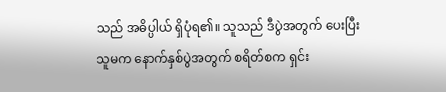သည် အဓိပ္ပါယ် ရှိပုံရ၏။ သူသည် ဒီပွဲအတွက် ပေးပြီး
သူမက နောက်နှစ်ပွဲအတွက် စရိတ်စက ရှင်း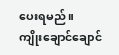ပေးရမည်။
ကျိုးချောင်ချောင်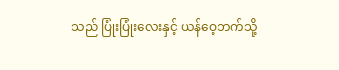သည် ပြုံးပြုံးလေးနှင့် ယန်ဝေ့ဘက်သို့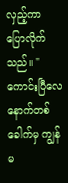လှည့်ကာ ပြောလိုက်သည်။ "ကောင်းပြီလေ နောက်တစ်ခေါက်မှ ကျွန်မ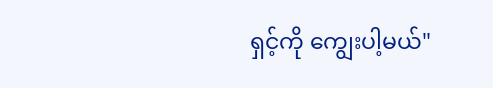ရှင့်ကို ကျွေးပါ့မယ်"